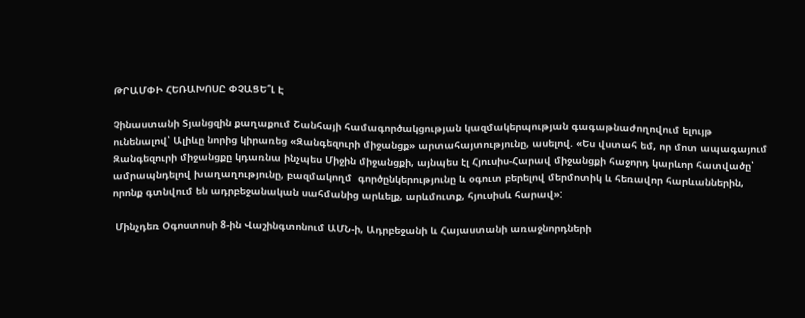ԹՐԱՄՓԻ ՀԵՌԱԽՈՍԸ ՓՉԱՑԵ՞Լ Է

Չինաստանի Տյանցզին քաղաքում Շանհայի համագործակցության կազմակերպության գագաթնաժողովում ելույթ ունենալով՝ Ալիևը նորից կիրառեց «Զանգեզուրի միջանցք» արտահայտությունը, ասելով. «Ես վստահ եմ, որ մոտ ապագայում Զանգեզուրի միջանցքը կդառնա ինչպես Միջին միջանցքի, այնպես էլ Հյուսիս-Հարավ միջանցքի հաջորդ կարևոր հատվածը՝ ամրապնդելով խաղաղությունը, բազմակողմ  գործընկերությունը և օգուտ բերելով մերմոտիկ և հեռավոր հարևաններին,  որոնք գտնվում են ադրբեջանական սահմանից արևելք, արևմուտք, հյուսիսև հարավ»:

 Մինչդեռ Օգոստոսի 8-ին Վաշինգտոնում ԱՄՆ-ի, Ադրբեջանի և Հայաստանի առաջնորդների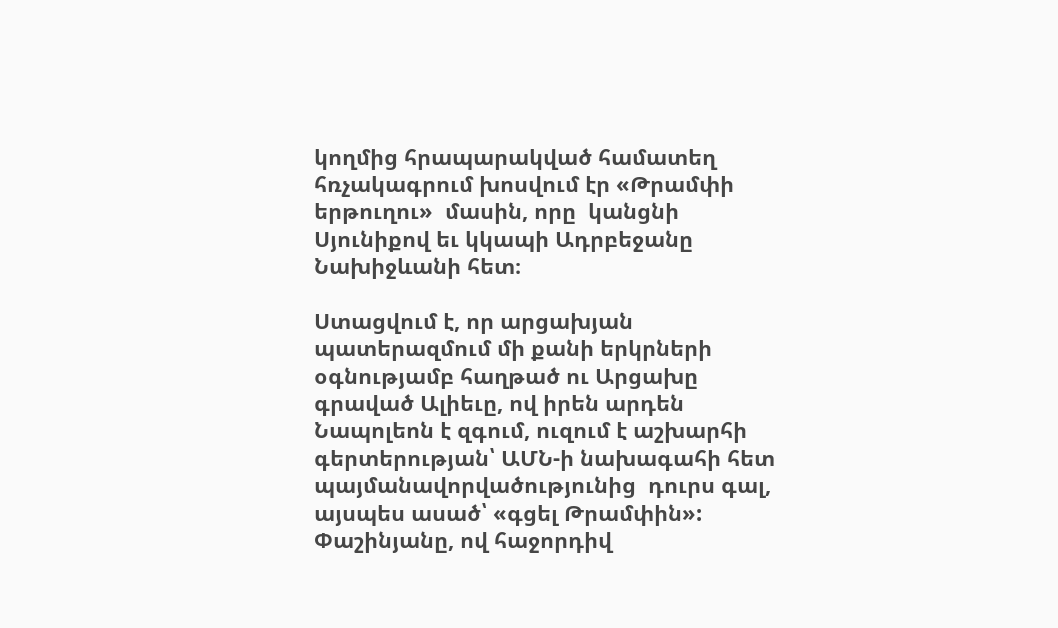կողմից հրապարակված համատեղ հռչակագրում խոսվում էր «Թրամփի երթուղու»  մասին, որը  կանցնի Սյունիքով եւ կկապի Ադրբեջանը Նախիջևանի հետ։

Ստացվում է, որ արցախյան պատերազմում մի քանի երկրների օգնությամբ հաղթած ու Արցախը գրաված Ալիեւը, ով իրեն արդեն Նապոլեոն է զգում, ուզում է աշխարհի գերտերության՝ ԱՄՆ-ի նախագահի հետ պայմանավորվածությունից  դուրս գալ, այսպես ասած՝ «գցել Թրամփին»: Փաշինյանը, ով հաջորդիվ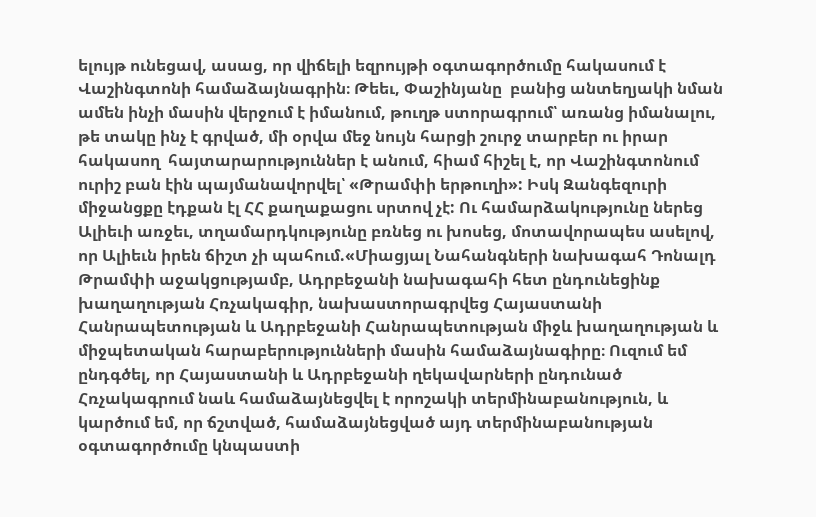ելույթ ունեցավ, ասաց, որ վիճելի եզրույթի օգտագործումը հակասում է Վաշինգտոնի համաձայնագրին։ Թեեւ, Փաշինյանը  բանից անտեղյակի նման ամեն ինչի մասին վերջում է իմանում, թուղթ ստորագրում՝ առանց իմանալու, թե տակը ինչ է գրված, մի օրվա մեջ նույն հարցի շուրջ տարբեր ու իրար հակասող  հայտարարություններ է անում, հիամ հիշել է, որ Վաշինգտոնում ուրիշ բան էին պայմանավորվել՝ «Թրամփի երթուղի»: Իսկ Զանգեզուրի միջանցքը էդքան էլ ՀՀ քաղաքացու սրտով չէ: Ու համարձակությունը ներեց Ալիեւի առջեւ, տղամարդկությունը բռնեց ու խոսեց, մոտավորապես ասելով, որ Ալիեւն իրեն ճիշտ չի պահում.«Միացյալ Նահանգների նախագահ Դոնալդ Թրամփի աջակցությամբ, Ադրբեջանի նախագահի հետ ընդունեցինք խաղաղության Հռչակագիր, նախաստորագրվեց Հայաստանի Հանրապետության և Ադրբեջանի Հանրապետության միջև խաղաղության և միջպետական հարաբերությունների մասին համաձայնագիրը։ Ուզում եմ ընդգծել, որ Հայաստանի և Ադրբեջանի ղեկավարների ընդունած Հռչակագրում նաև համաձայնեցվել է որոշակի տերմինաբանություն, և կարծում եմ, որ ճշտված, համաձայնեցված այդ տերմինաբանության օգտագործումը կնպաստի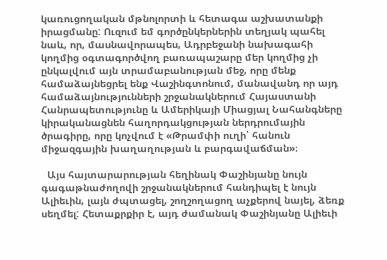կառուցողական մթնոլորտի և հետագա աշխատանքի իրացմանը: Ուզում եմ գործընկերներին տեղյակ պահել նաև, որ, մասնավորապես, Ադրբեջանի նախագահի կողմից օգտագործվող բառապաշարը մեր կողմից չի ընկալվում այն տրամաբանության մեջ, որը մենք համաձայնեցրել ենք Վաշինգտոնում, մանավանդ որ այդ համաձայնությունների շրջանակներում Հայաստանի Հանրապետությունը և Ամերիկայի Միացյալ Նահանգները կիրականացնեն հաղորդակցության ներդրումային ծրագիրը, որը կոչվում է «Թրամփի ուղի՝ հանուն միջազգային խաղաղության և բարգավաճման»։

  Այս հայտարարության հեղինակ Փաշինյանը նույն գագաթնաժողովի շրջանակներում հանդիպել է նույն Ալիեւին, լայն ժպտացել, շողշողացող աչքերով նայել, ձեռք սեղմել: Հետաքրքիր է, այդ ժամանակ Փաշինյանը Ալիեւի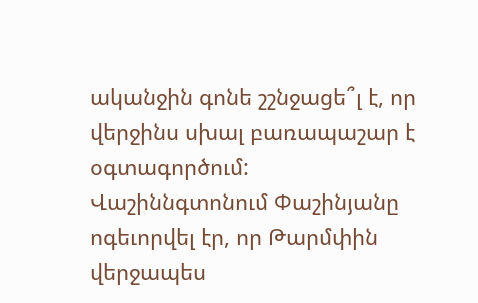ականջին գոնե շշնջացե՞լ է, որ վերջինս սխալ բառապաշար է օգտագործում:
Վաշիննգտոնում Փաշինյանը ոգեւորվել էր, որ Թարմփին վերջապես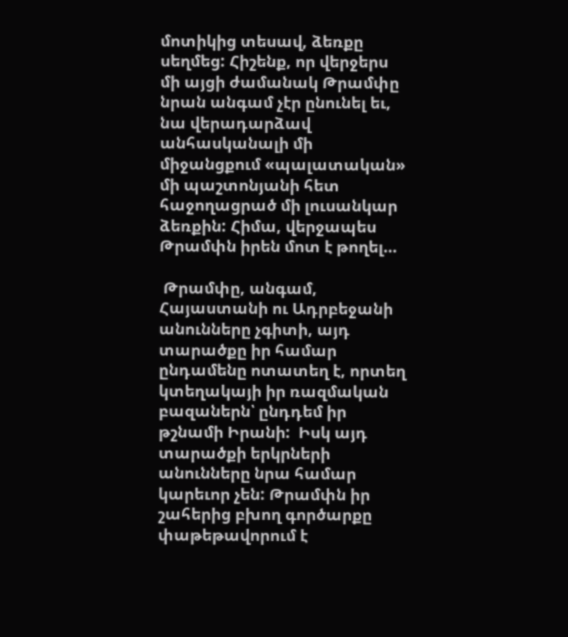մոտիկից տեսավ, ձեռքը սեղմեց: Հիշենք, որ վերջերս մի այցի ժամանակ Թրամփը նրան անգամ չէր ընունել եւ, նա վերադարձավ անհասկանալի մի միջանցքում «պալատական» մի պաշտոնյանի հետ հաջողացրած մի լուսանկար ձեռքին: Հիմա, վերջապես Թրամփն իրեն մոտ է թողել…

 Թրամփը, անգամ, Հայաստանի ու Ադրբեջանի անունները չգիտի, այդ տարածքը իր համար ընդամենը ոտատեղ է, որտեղ կտեղակայի իր ռազմական բազաներն՝ ընդդեմ իր թշնամի Իրանի:  Իսկ այդ տարածքի երկրների անունները նրա համար կարեւոր չեն: Թրամփն իր շահերից բխող գործարքը  փաթեթավորում է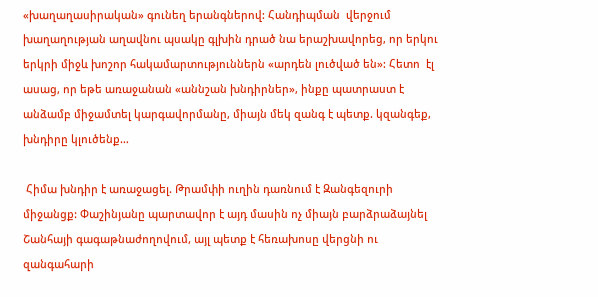«խաղաղասիրական» գունեղ երանգներով: Հանդիպման  վերջում խաղաղության աղավնու պսակը գլխին դրած նա երաշխավորեց, որ երկու երկրի միջև խոշոր հակամարտություններն «արդեն լուծված են»: Հետո  էլ ասաց, որ եթե առաջանան «աննշան խնդիրներ», ինքը պատրաստ է անձամբ միջամտել կարգավորմանը, միայն մեկ զանգ է պետք. կզանգեք, խնդիրը կլուծենք…

 Հիմա խնդիր է առաջացել. Թրամփի ուղին դառնում է Զանգեզուրի միջանցք: Փաշինյանը պարտավոր է այդ մասին ոչ միայն բարձրաձայնել Շանհայի գագաթնաժողովում, այլ պետք է հեռախոսը վերցնի ու զանգահարի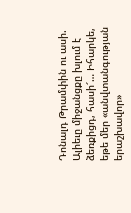Դոնալդ Թրամփին ու ասի. Ալիեւը միջանցքը խլում է ձեռքիցդ, հասի՜… Իհարկե, եթե մեր «անվտանգության երաշխավոր»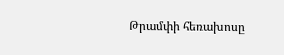Թրամփի հեռախոսը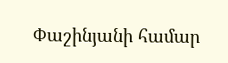Փաշինյանի համար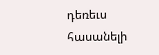դեռեւս հասանելի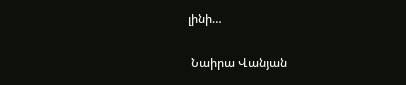լինի…

 Նաիրա Վանյան